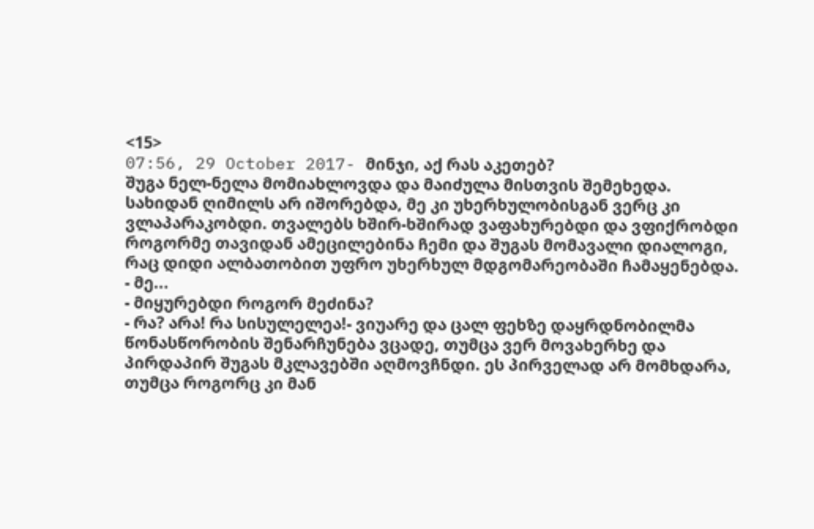<15>
07:56, 29 October 2017- მინჯი, აქ რას აკეთებ?
შუგა ნელ-ნელა მომიახლოვდა და მაიძულა მისთვის შემეხედა. სახიდან ღიმილს არ იშორებდა, მე კი უხერხულობისგან ვერც კი ვლაპარაკობდი. თვალებს ხშირ-ხშირად ვაფახურებდი და ვფიქრობდი როგორმე თავიდან ამეცილებინა ჩემი და შუგას მომავალი დიალოგი, რაც დიდი ალბათობით უფრო უხერხულ მდგომარეობაში ჩამაყენებდა.
- მე...
- მიყურებდი როგორ მეძინა?
- რა? არა! რა სისულელეა!- ვიუარე და ცალ ფეხზე დაყრდნობილმა წონასწორობის შენარჩუნება ვცადე, თუმცა ვერ მოვახერხე და პირდაპირ შუგას მკლავებში აღმოვჩნდი. ეს პირველად არ მომხდარა, თუმცა როგორც კი მან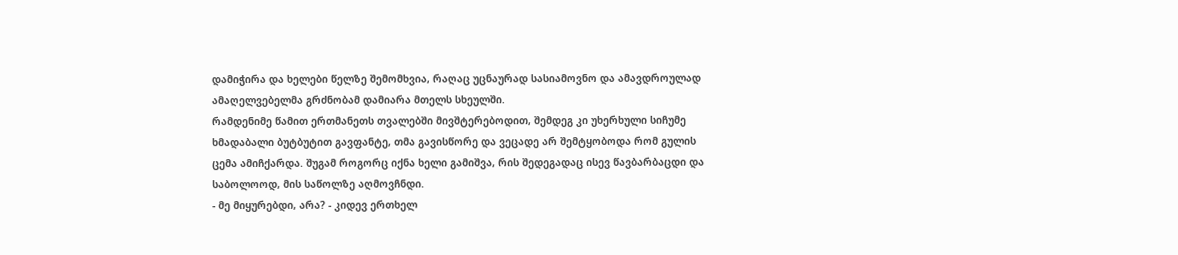დამიჭირა და ხელები წელზე შემომხვია, რაღაც უცნაურად სასიამოვნო და ამავდროულად ამაღელვებელმა გრძნობამ დამიარა მთელს სხეულში.
რამდენიმე წამით ერთმანეთს თვალებში მივშტერებოდით, შემდეგ კი უხერხული სიჩუმე ხმადაბალი ბუტბუტით გავფანტე, თმა გავისწორე და ვეცადე არ შემტყობოდა რომ გულის ცემა ამიჩქარდა. შუგამ როგორც იქნა ხელი გამიშვა, რის შედეგადაც ისევ წავბარბაცდი და საბოლოოდ, მის საწოლზე აღმოვჩნდი.
- მე მიყურებდი, არა? - კიდევ ერთხელ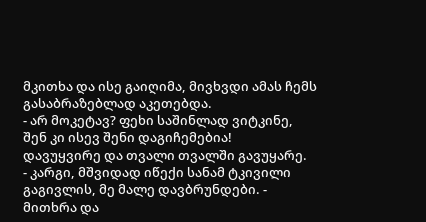მკითხა და ისე გაიღიმა, მივხვდი ამას ჩემს გასაბრაზებლად აკეთებდა.
- არ მოკეტავ? ფეხი საშინლად ვიტკინე, შენ კი ისევ შენი დაგიჩემებია!
დავუყვირე და თვალი თვალში გავუყარე.
- კარგი, მშვიდად იწექი სანამ ტკივილი გაგივლის, მე მალე დავბრუნდები. - მითხრა და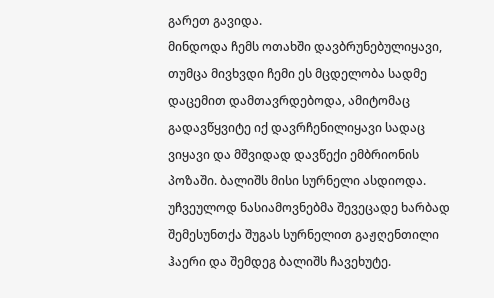გარეთ გავიდა.
მინდოდა ჩემს ოთახში დავბრუნებულიყავი, თუმცა მივხვდი ჩემი ეს მცდელობა სადმე დაცემით დამთავრდებოდა, ამიტომაც გადავწყვიტე იქ დავრჩენილიყავი სადაც ვიყავი და მშვიდად დავწექი ემბრიონის პოზაში. ბალიშს მისი სურნელი ასდიოდა.
უჩვეულოდ ნასიამოვნებმა შევეცადე ხარბად შემესუნთქა შუგას სურნელით გაჟღენთილი ჰაერი და შემდეგ ბალიშს ჩავეხუტე.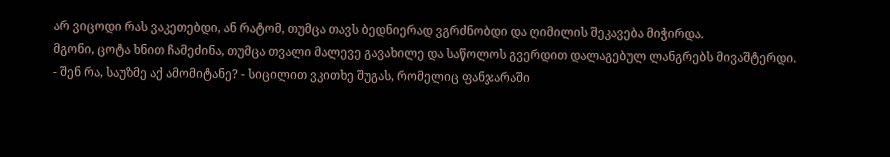არ ვიცოდი რას ვაკეთებდი, ან რატომ, თუმცა თავს ბედნიერად ვგრძნობდი და ღიმილის შეკავება მიჭირდა.
მგონი, ცოტა ხნით ჩამეძინა, თუმცა თვალი მალევე გავახილე და საწოლოს გვერდით დალაგებულ ლანგრებს მივაშტერდი.
- შენ რა, საუზმე აქ ამომიტანე? - სიცილით ვკითხე შუგას, რომელიც ფანჯარაში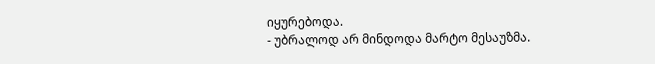იყურებოდა.
- უბრალოდ არ მინდოდა მარტო მესაუზმა.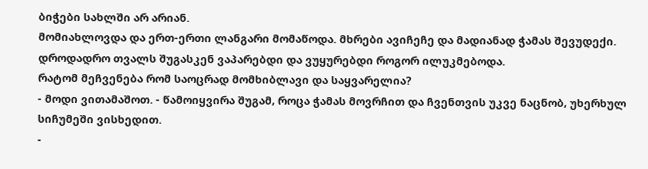ბიჭები სახლში არ არიან.
მომიახლოვდა და ერთ-ერთი ლანგარი მომაწოდა. მხრები ავიჩეჩე და მადიანად ჭამას შევუდექი. დროდადრო თვალს შუგასკენ ვაპარებდი და ვუყურებდი როგორ ილუკმებოდა.
რატომ მეჩვენება რომ საოცრად მომხიბლავი და საყვარელია?
- მოდი ვითამაშოთ. - წამოიყვირა შუგამ, როცა ჭამას მოვრჩით და ჩვენთვის უკვე ნაცნობ, უხერხულ სიჩუმეში ვისხედით.
-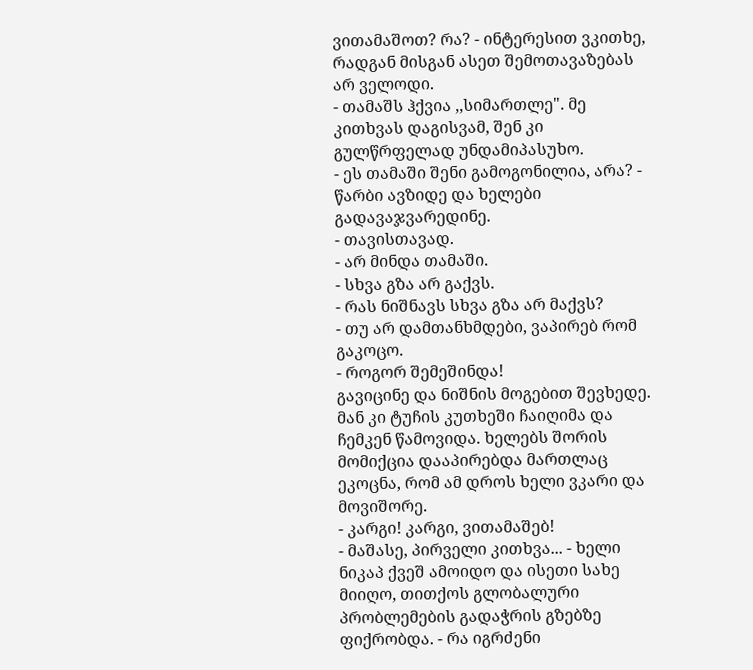ვითამაშოთ? რა? - ინტერესით ვკითხე, რადგან მისგან ასეთ შემოთავაზებას არ ველოდი.
- თამაშს ჰქვია ,,სიმართლე". მე კითხვას დაგისვამ, შენ კი გულწრფელად უნდამიპასუხო.
- ეს თამაში შენი გამოგონილია, არა? - წარბი ავზიდე და ხელები გადავაჯვარედინე.
- თავისთავად.
- არ მინდა თამაში.
- სხვა გზა არ გაქვს.
- რას ნიშნავს სხვა გზა არ მაქვს?
- თუ არ დამთანხმდები, ვაპირებ რომ გაკოცო.
- როგორ შემეშინდა!
გავიცინე და ნიშნის მოგებით შევხედე. მან კი ტუჩის კუთხეში ჩაიღიმა და ჩემკენ წამოვიდა. ხელებს შორის მომიქცია დააპირებდა მართლაც ეკოცნა, რომ ამ დროს ხელი ვკარი და მოვიშორე.
- კარგი! კარგი, ვითამაშებ!
- მაშასე, პირველი კითხვა... - ხელი ნიკაპ ქვეშ ამოიდო და ისეთი სახე მიიღო, თითქოს გლობალური პრობლემების გადაჭრის გზებზე ფიქრობდა. - რა იგრძენი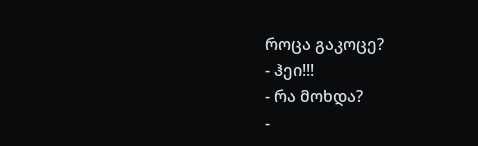როცა გაკოცე?
- ჰეი!!!
- რა მოხდა?
-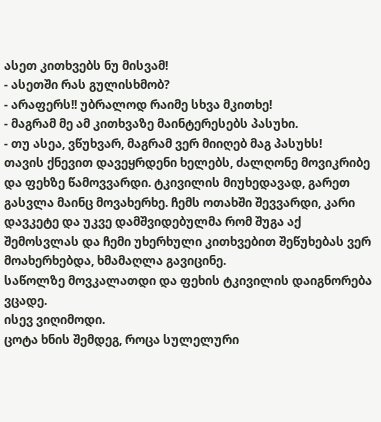ასეთ კითხვებს ნუ მისვამ!
- ასეთში რას გულისხმობ?
- არაფერს!! უბრალოდ რაიმე სხვა მკითხე!
- მაგრამ მე ამ კითხვაზე მაინტერესებს პასუხი.
- თუ ასეა, ვწუხვარ, მაგრამ ვერ მიიღებ მაგ პასუხს!
თავის ქნევით დავეყრდენი ხელებს, ძალღონე მოვიკრიბე და ფეხზე წამოვვარდი. ტკივილის მიუხედავად, გარეთ გასვლა მაინც მოვახერხე. ჩემს ოთახში შევვარდი, კარი დავკეტე და უკვე დამშვიდებულმა რომ შუგა აქ შემოსვლას და ჩემი უხერხული კითხვებით შეწუხებას ვერ მოახერხებდა, ხმამაღლა გავიცინე.
საწოლზე მოვკალათდი და ფეხის ტკივილის დაიგნორება ვცადე.
ისევ ვიღიმოდი.
ცოტა ხნის შემდეგ, როცა სულელური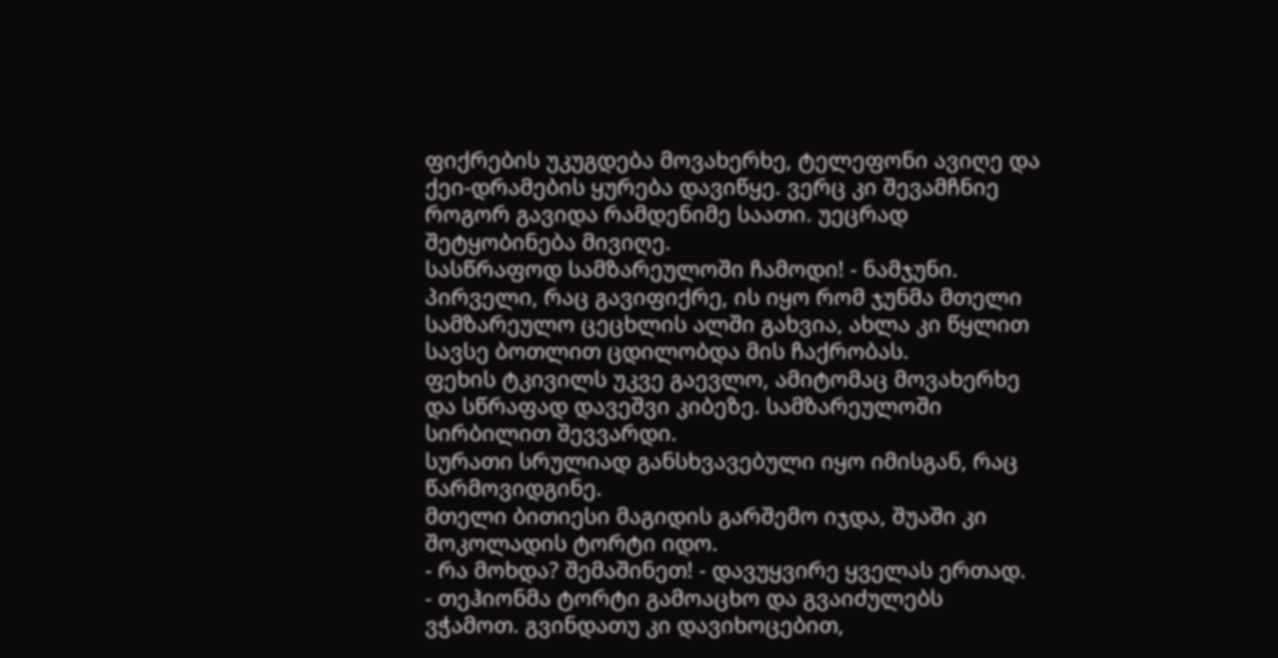ფიქრების უკუგდება მოვახერხე, ტელეფონი ავიღე და ქეი-დრამების ყურება დავიწყე. ვერც კი შევამჩნიე როგორ გავიდა რამდენიმე საათი. უეცრად შეტყობინება მივიღე.
სასწრაფოდ სამზარეულოში ჩამოდი! - ნამჯუნი.
პირველი, რაც გავიფიქრე, ის იყო რომ ჯუნმა მთელი სამზარეულო ცეცხლის ალში გახვია, ახლა კი წყლით სავსე ბოთლით ცდილობდა მის ჩაქრობას.
ფეხის ტკივილს უკვე გაევლო, ამიტომაც მოვახერხე და სწრაფად დავეშვი კიბეზე. სამზარეულოში სირბილით შევვარდი.
სურათი სრულიად განსხვავებული იყო იმისგან, რაც წარმოვიდგინე.
მთელი ბითიესი მაგიდის გარშემო იჯდა, შუაში კი შოკოლადის ტორტი იდო.
- რა მოხდა? შემაშინეთ! - დავუყვირე ყველას ერთად.
- თეჰიონმა ტორტი გამოაცხო და გვაიძულებს ვჭამოთ. გვინდათუ კი დავიხოცებით,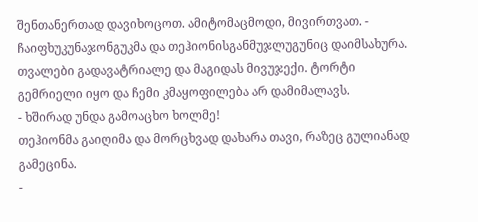შენთანერთად დავიხოცოთ. ამიტომაცმოდი, მივირთვათ. - ჩაიფხუკუნაჯონგუკმა და თეჰიონისგანმუჯლუგუნიც დაიმსახურა.
თვალები გადავატრიალე და მაგიდას მივუჯექი. ტორტი გემრიელი იყო და ჩემი კმაყოფილება არ დამიმალავს.
- ხშირად უნდა გამოაცხო ხოლმე!
თეჰიონმა გაიღიმა და მორცხვად დახარა თავი, რაზეც გულიანად გამეცინა.
-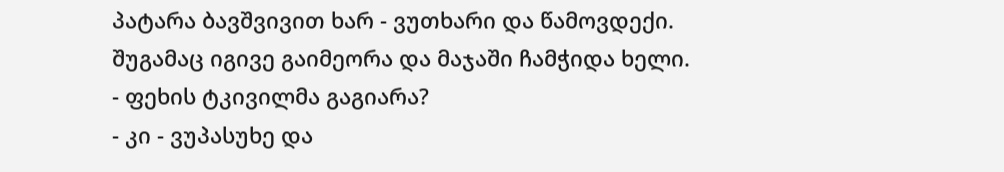პატარა ბავშვივით ხარ - ვუთხარი და წამოვდექი. შუგამაც იგივე გაიმეორა და მაჯაში ჩამჭიდა ხელი.
- ფეხის ტკივილმა გაგიარა?
- კი - ვუპასუხე და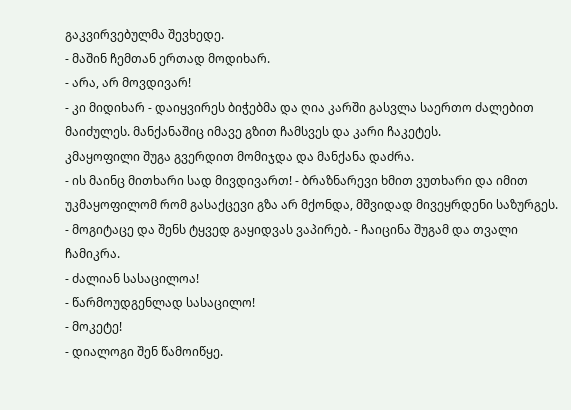გაკვირვებულმა შევხედე.
- მაშინ ჩემთან ერთად მოდიხარ.
- არა, არ მოვდივარ!
- კი მიდიხარ - დაიყვირეს ბიჭებმა და ღია კარში გასვლა საერთო ძალებით მაიძულეს. მანქანაშიც იმავე გზით ჩამსვეს და კარი ჩაკეტეს.
კმაყოფილი შუგა გვერდით მომიჯდა და მანქანა დაძრა.
- ის მაინც მითხარი სად მივდივართ! - ბრაზნარევი ხმით ვუთხარი და იმით უკმაყოფილომ რომ გასაქცევი გზა არ მქონდა, მშვიდად მივეყრდენი საზურგეს.
- მოგიტაცე და შენს ტყვედ გაყიდვას ვაპირებ. - ჩაიცინა შუგამ და თვალი ჩამიკრა.
- ძალიან სასაცილოა!
- წარმოუდგენლად სასაცილო!
- მოკეტე!
- დიალოგი შენ წამოიწყე.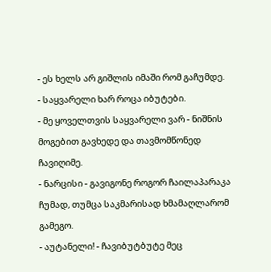- ეს ხელს არ გიშლის იმაში რომ გაჩუმდე.
- საყვარელი ხარ როცა იბუტები.
- მე ყოველთვის საყვარელი ვარ - ნიშნის მოგებით გავხედე და თავმომწონედ ჩავიღიმე.
- ნარცისი - გავიგონე როგორ ჩაილაპარაკა ჩუმად, თუმცა საკმარისად ხმამაღლარომ გამეგო.
- აუტანელი! - ჩავიბუტბუტე მეც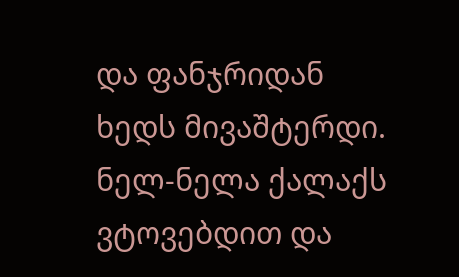და ფანჯრიდან ხედს მივაშტერდი. ნელ-ნელა ქალაქს ვტოვებდით და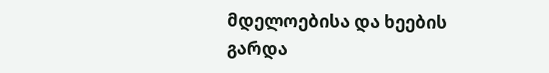მდელოებისა და ხეების გარდა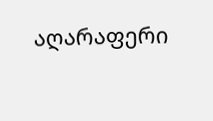აღარაფერი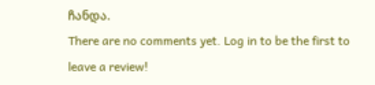ჩანდა.
There are no comments yet. Log in to be the first to leave a review!